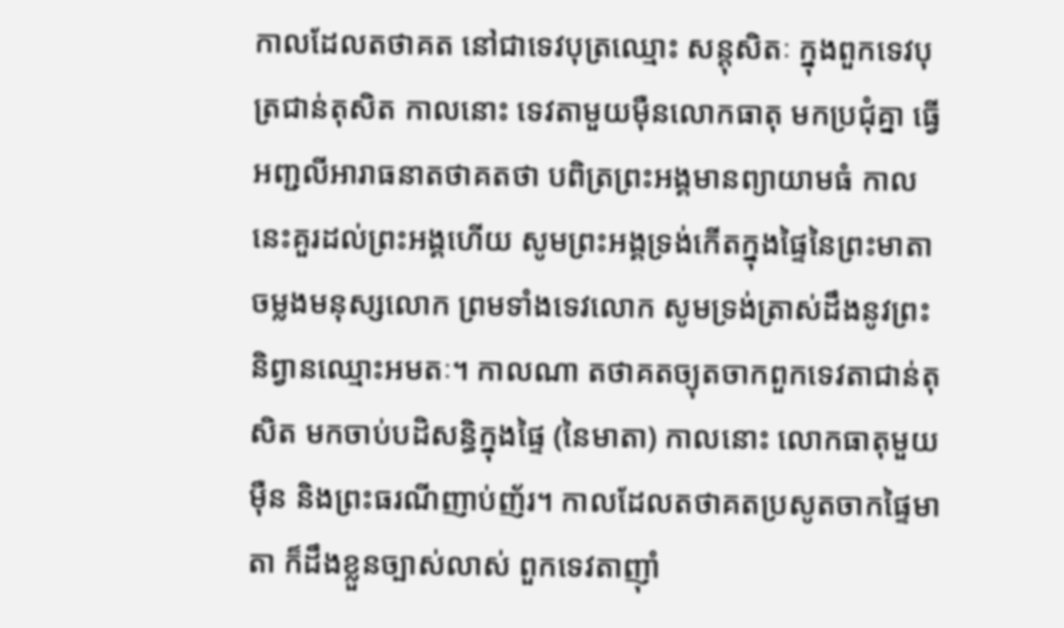កាលដែលតថាគត នៅជាទេវបុត្រឈ្មោះ សន្តុសិតៈ ក្នុងពួកទេវបុត្រជាន់តុសិត កាលនោះ ទេវតាមួយម៉ឺនលោកធាតុ មកប្រជុំគ្នា ធ្វើអញ្ជលីអារាធនាតថាគតថា បពិត្រព្រះអង្គមានព្យាយាមធំ កាលនេះគួរដល់ព្រះអង្គហើយ សូមព្រះអង្គទ្រង់កើតក្នុងផ្ទៃនៃព្រះមាតា ចម្លងមនុស្សលោក ព្រមទាំងទេវលោក សូមទ្រង់ត្រាស់ដឹងនូវព្រះនិព្វានឈ្មោះអមតៈ។ កាលណា តថាគតច្យុតចាកពួកទេវតាជាន់តុសិត មកចាប់បដិសន្ធិក្នុងផ្ទៃ (នៃមាតា) កាលនោះ លោកធាតុមួយម៉ឺន និងព្រះធរណីញាប់ញ័រ។ កាលដែលតថាគតប្រសូតចាកផ្ទៃមាតា ក៏ដឹងខ្លួនច្បាស់លាស់ ពួកទេវតាញ៉ាំ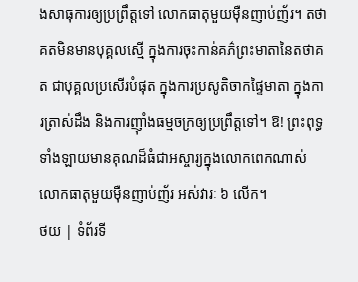ងសាធុការឲ្យប្រព្រឹត្តទៅ លោកធាតុមួយម៉ឺនញាប់ញ័រ។ តថាគតមិនមានបុគ្គលស្មើ ក្នុងការចុះកាន់គភ៌ព្រះមាតានៃតថាគត ជាបុគ្គលប្រសើរបំផុត ក្នុងការប្រសូតិចាកផ្ទៃមាតា ក្នុងការត្រាស់ដឹង និងការញ៉ាំងធម្មចក្រឲ្យប្រព្រឹត្តទៅ។ ឱ! ព្រះពុទ្ធទាំងឡាយមានគុណដ៏ធំជាអស្ចារ្យក្នុងលោកពេកណាស់ លោកធាតុមួយម៉ឺនញាប់ញ័រ អស់វារៈ ៦ លើក។
ថយ | ទំព័រទី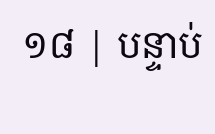១៨ | បន្ទាប់